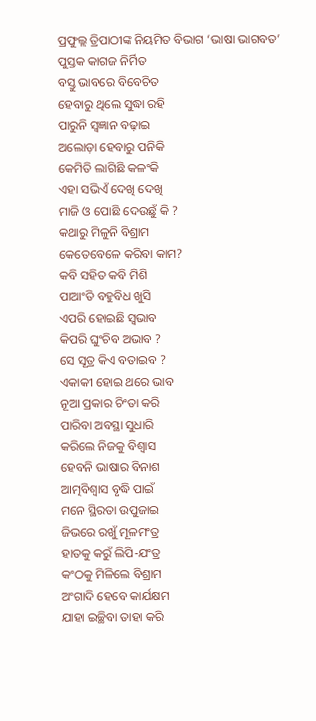ପ୍ରଫୁଲ୍ଲ ତ୍ରିପାଠୀଙ୍କ ନିୟମିତ ବିଭାଗ ‘ଭାଷା ଭାଗବତ’
ପୁସ୍ତକ କାଗଜ ନିର୍ମିତ
ବସ୍ତୁ ଭାବରେ ବିବେଚିତ
ହେବାରୁ ଥିଲେ ସୁଦ୍ଧା ରହି
ପାରୁନି ସ୍ବଜ୍ଞାନ ବଢ଼ାଇ
ଅଲୋଡ଼ା ହେବାରୁ ପନିକି
କେମିତି ଲାଗିଛି କଳଂକି
ଏହା ସଭିଏଁ ଦେଖି ଦେଖି
ମାଜି ଓ ପୋଛି ଦେଉଛୁଁ କି ?
କଥାରୁ ମିଳୁନି ବିଶ୍ରାମ
କେତେବେଳେ କରିବା କାମ?
କବି ସହିତ କବି ମିଶି
ପାଆଂତି ବହୁବିଧ ଖୁସି
ଏପରି ହୋଇଛି ସ୍ବଭାବ
କିପରି ଘୁଂଚିବ ଅଭାବ ?
ସେ ସୂତ୍ର କିଏ ବତାଇବ ?
ଏକାକୀ ହୋଇ ଥରେ ଭାବ
ନୂଆ ପ୍ରକାର ଚିଂତା କରି
ପାରିବା ଅବସ୍ଥା ସୁଧାରି
କରିଲେ ନିଜକୁ ବିଶ୍ବାସ
ହେବନି ଭାଷାର ବିନାଶ
ଆତ୍ମବିଶ୍ୱାସ ବୃଦ୍ଧି ପାଇଁ
ମନେ ସ୍ଥିରତା ଉପୁଜାଇ
ଜିଭରେ ରଖୁଁ ମୂଳମଂତ୍ର
ହାତକୁ କରୁଁ ଲିପି-ଯଂତ୍ର
କଂଠକୁ ମିଳିଲେ ବିଶ୍ରାମ
ଅଂଗାଦି ହେବେ କାର୍ଯକ୍ଷମ
ଯାହା ଇଚ୍ଛିବା ତାହା କରି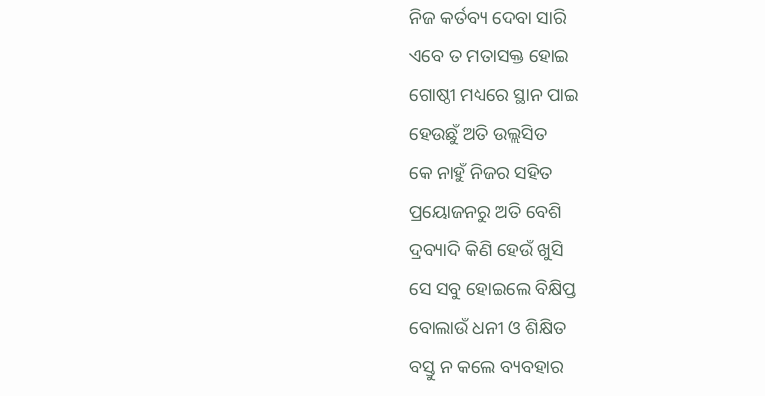ନିଜ କର୍ତବ୍ୟ ଦେବା ସାରି
ଏବେ ତ ମତାସକ୍ତ ହୋଇ
ଗୋଷ୍ଠୀ ମଧ୍ୟରେ ସ୍ଥାନ ପାଇ
ହେଉଛୁଁ ଅତି ଉଲ୍ଲସିତ
କେ ନାହୁଁ ନିଜର ସହିତ
ପ୍ରୟୋଜନରୁ ଅତି ବେଶି
ଦ୍ରବ୍ୟାଦି କିଣି ହେଉଁ ଖୁସି
ସେ ସବୁ ହୋଇଲେ ବିକ୍ଷିପ୍ତ
ବୋଲାଉଁ ଧନୀ ଓ ଶିକ୍ଷିତ
ବସ୍ତୁ ନ କଲେ ବ୍ୟବହାର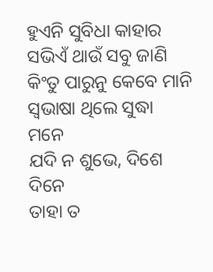ହୁଏନି ସୁବିଧା କାହାର
ସଭିଏଁ ଥାଉଁ ସବୁ ଜାଣି
କିଂତୁ ପାରୁନୁ କେବେ ମାନି
ସ୍ବଭାଷା ଥିଲେ ସୁଦ୍ଧା ମନେ
ଯଦି ନ ଶୁଭେ, ଦିଶେ ଦିନେ
ତାହା ତ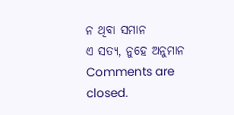ନ ଥିବା ସମାନ
ଏ ସତ୍ୟ, ନୁହେ ଅନୁମାନ
Comments are closed.